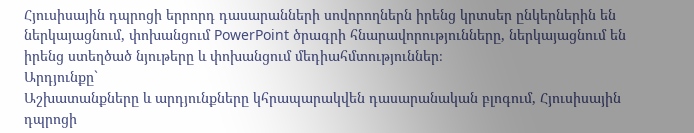Հյուսիսային դպրոցի երրորդ դասարանների սովորողներն իրենց կրտսեր ընկերներին են ներկայացնում, փոխանցում PowerPoint ծրագրի հնարավորությունները, ներկայացնում են իրենց ստեղծած նյութերը և փոխանցում մեդիահմտություններ։
Արդյունքը`
Աշխատանքները և արդյունքները կհրապարակվեն դասարանական բլոգում, Հյուսիսային դպրոցի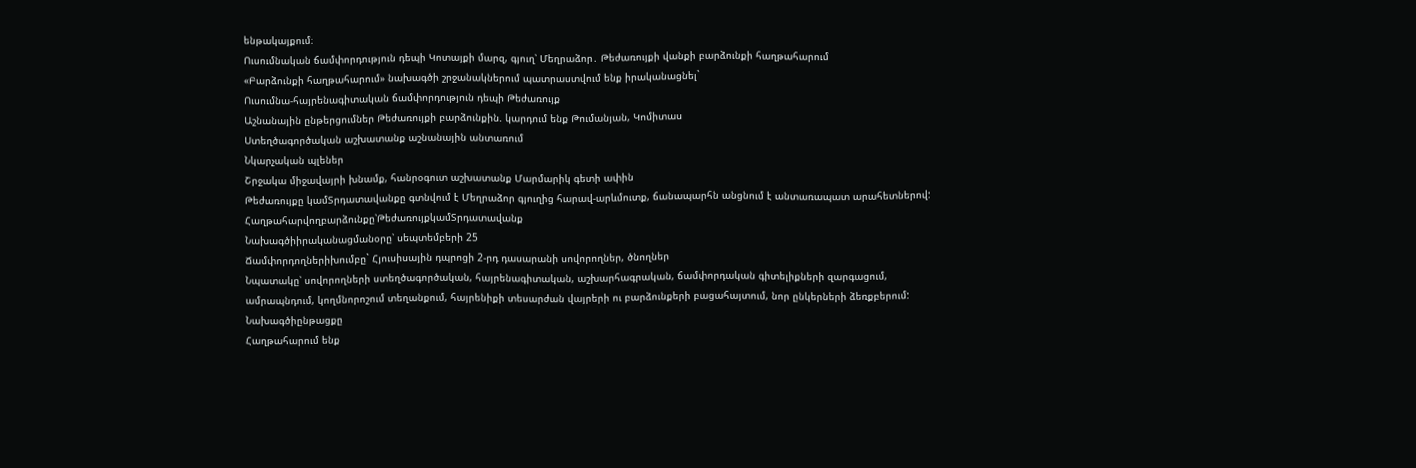ենթակայքում։
Ուսումնական ճամփորդություն դեպի Կոտայքի մարզ, գյուղ՝ Մեղրաձոր․ Թեժառույքի վանքի բարձունքի հաղթահարում
«Բարձունքի հաղթահարում» նախագծի շրջանակներում պատրաստվում ենք իրականացնել`
Ուսումնա-հայրենագիտական ճամփորդություն դեպի Թեժառույք
Աշնանային ընթերցումներ Թեժառույքի բարձունքին. կարդում ենք Թումանյան, Կոմիտաս
Ստեղծագործական աշխատանք աշնանային անտառում
Նկարչական պլեներ
Շրջակա միջավայրի խնամք, հանրօգուտ աշխատանք Մարմարիկ գետի ափին
Թեժառույքը կամՏրդատավանքը գտնվում է Մեղրաձոր գյուղից հարավ-արևմուտք, ճանապարհն անցնում է անտառապատ արահետներով:
Հաղթահարվողբարձունքը՝ԹեժառույքկամՏրդատավանք
Նախագծիիրականացմանօրը՝ սեպտեմբերի 25
Ճամփորդողներիխումբը` Հյուսիսային դպրոցի 2-րդ դասարանի սովորողներ, ծնողներ
Նպատակը՝ սովորողների ստեղծագործական, հայրենագիտական, աշխարհագրական, ճամփորդական գիտելիքների զարգացում, ամրապնդում, կողմնորոշում տեղանքում, հայրենիքի տեսարժան վայրերի ու բարձունքերի բացահայտում, նոր ընկերների ձեռքբերում:
Նախագծիընթացքը
Հաղթահարում ենք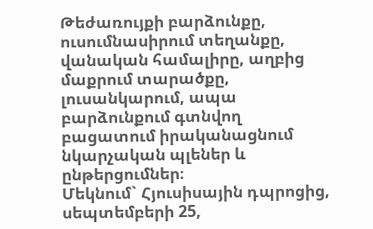Թեժառույքի բարձունքը, ուսումնասիրում տեղանքը, վանական համալիրը, աղբից մաքրում տարածքը, լուսանկարում, ապա բարձունքում գտնվող բացատում իրականացնում նկարչական պլեներ և ընթերցումներ։
Մեկնում` Հյուսիսային դպրոցից, սեպտեմբերի 25,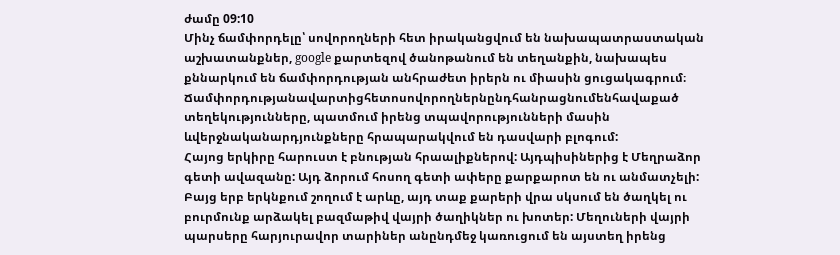ժամը 09:10
Մինչ ճամփորդելը՝ սովորողների հետ իրականցվում են նախապատրաստական աշխատանքներ, google քարտեզով ծանոթանում են տեղանքին, նախապես քննարկում են ճամփորդության անհրաժետ իրերն ու միասին ցուցակագրում։
Ճամփորդությանավարտիցհետոսովորողներնընդհանրացնումենհավաքած տեղեկությունները, պատմում իրենց տպավորությունների մասին ևվերջնականարդյունքները հրապարակվում են դասվարի բլոգում:
Հայոց երկիրը հարուստ է բնության հրաալիքներով: Այդպիսիներից է Մեղրաձոր գետի ավազանը: Այդ ձորում հոսող գետի ափերը քարքարոտ են ու անմատչելի: Բայց երբ երկնքում շողում է արևը, այդ տաք քարերի վրա սկսում են ծաղկել ու բուրմունք արձակել բազմաթիվ վայրի ծաղիկներ ու խոտեր: Մեղուների վայրի պարսերը հարյուրավոր տարիներ անընդմեջ կառուցում են այստեղ իրենց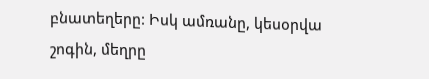բնատեղերը: Իսկ ամռանը, կեսօրվա շոգին, մեղրը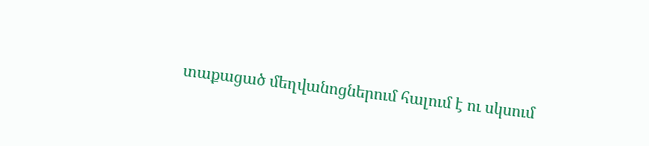տաքացած մեղվանոցներում հալում է ու սկսում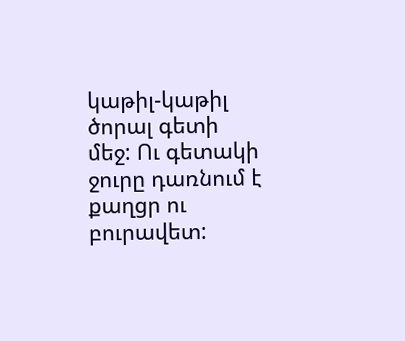կաթիլ-կաթիլ ծորալ գետի մեջ: Ու գետակի ջուրը դառնում է քաղցր ու բուրավետ: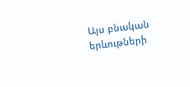Այս բնական երևութների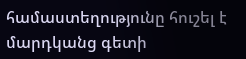համաստեղությունը հուշել է մարդկանց գետի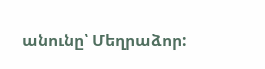անունը՝ Մեղրաձոր: